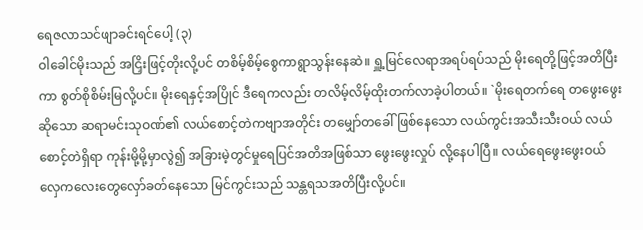ရေဇလာသင်ဖျာခင်းရင်ပေါ့ (၃)
ဝါခေါင်မိုးသည် အငြှိးဖြင့်တိုးလို့ပင် တစိမ့်စိမ့်စွေကာရွာသွန်းနေဆဲ။ ရှူ့မြင်လေရာအရပ်ရပ်သည် မိုးရေတို့ဖြင့်အတိပြီးကာ စွတ်စိုစိမ်းမြလို့ပင်။ မိုးရေနှင့်အပြိုင် ဒီရေကလည်း တလိမ့်လိမ့်ထိုးတက်လာခဲ့ပါတယ်။ `မိုးရေတက်ရေ တဖွေးဖွေးဆိုသော ဆရာမင်းသုဝဏ်၏ လယ်စောင့်တဲကဗျာအတိုင်း တမျှော်တခေါ်ဖြစ်နေသော လယ်ကွင်းအသီးသီးဝယ် လယ်စောင့်တဲရှိရာ ကုန်းမို့မို့မှာလွဲ၍ အခြားမဲ့တွင်မှုရေပြင်အတိအဖြစ်သာ ဖွေးဖွေးလှုပ် လို့နေပါပြီ။ လယ်ရေဖွေးဖွေးဝယ် လှေကလေးတွေလှော်ခတ်နေသော မြင်ကွင်းသည် သန္တရသအတိပြီးလို့ပင်။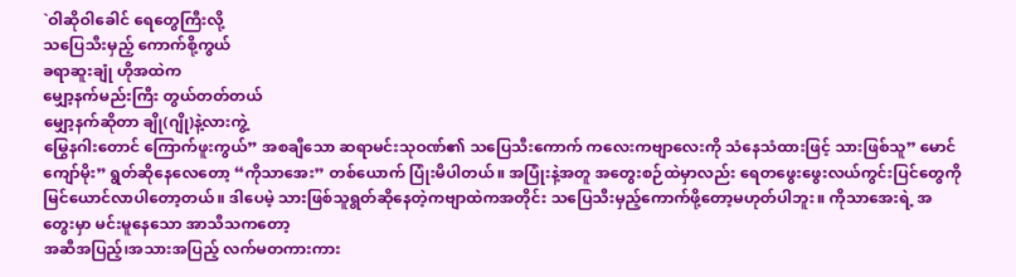`ဝါဆိုဝါခေါင် ရေတွေကြီးလို့
သပြေသီးမှည့် ကောက်စို့ကွယ်
ခရာဆူးချုံ ဟိုအထဲက
မျှော့နက်မည်းကြီး တွယ်တတ်တယ်
မျှော့နက်ဆိုတာ ချို(ဂျို)နဲ့လားကွဲ့
မြွေနဂါးတောင် ကြောက်ဖူးကွယ်” အစချီသော ဆရာမင်းသုဝဏ်၏ သပြေသီးကောက် ကလေးကဗျာလေးကို သံနေသံထားဖြင့် သားဖြစ်သူ” မောင်ကျော်မိုး” ရွတ်ဆိုနေလေတော့ “ကိုသာအေး” တစ်ယောက် ပြုံးမိပါတယ်။ အပြုံးနဲ့အတူ အတွေးစဉ်ထဲမှာလည်း ရေတဖွေးဖွေးလယ်ကွင်းပြင်တွေကို မြင်ယောင်လာပါတော့တယ်။ ဒါပေမဲ့ သားဖြစ်သူရွတ်ဆိုနေတဲ့ကဗျာထဲကအတိုင်း သပြေသီးမှည့်ကောက်ဖို့တော့မဟုတ်ပါဘူး။ ကိုသာအေးရဲ့ အတွေးမှာ မင်းမူနေသော အာသီသကတော့
အဆီအပြည့်၊အသားအပြည့် လက်မတကားကား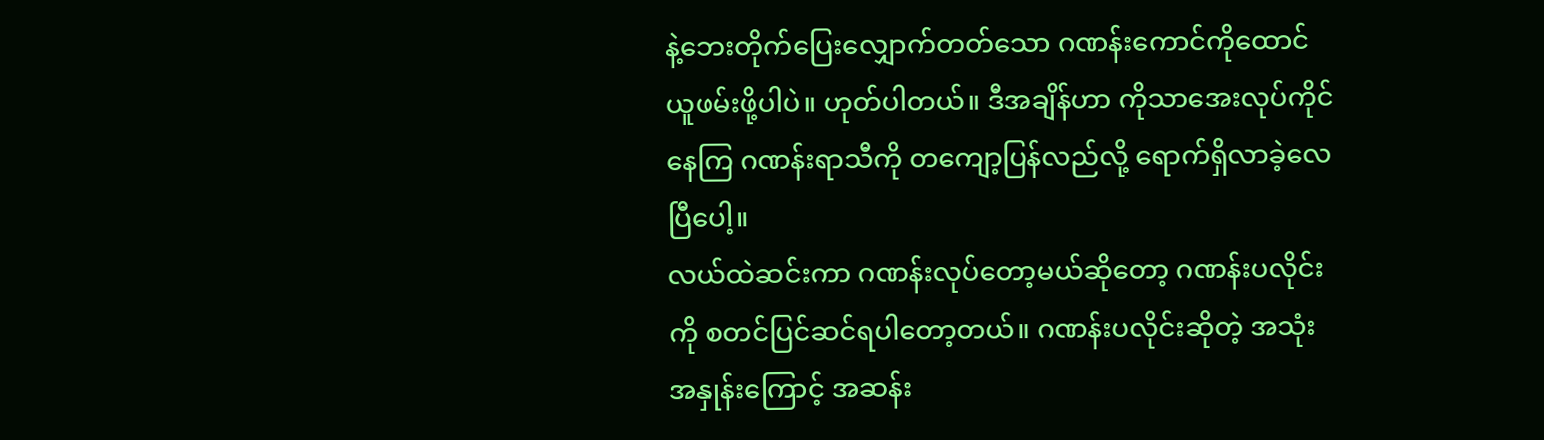နဲ့ဘေးတိုက်ပြေးလျှောက်တတ်သော ဂဏန်းကောင်ကိုထောင်ယူဖမ်းဖို့ပါပဲ။ ဟုတ်ပါတယ်။ ဒီအချိန်ဟာ ကိုသာအေးလုပ်ကိုင်နေကြ ဂဏန်းရာသီကို တကျော့ပြန်လည်လို့ ရောက်ရှိလာခဲ့လေပြီပေါ့။
လယ်ထဲဆင်းကာ ဂဏန်းလုပ်တော့မယ်ဆိုတော့ ဂဏန်းပလိုင်းကို စတင်ပြင်ဆင်ရပါတော့တယ်။ ဂဏန်းပလိုင်းဆိုတဲ့ အသုံးအနှုန်းကြောင့် အဆန်း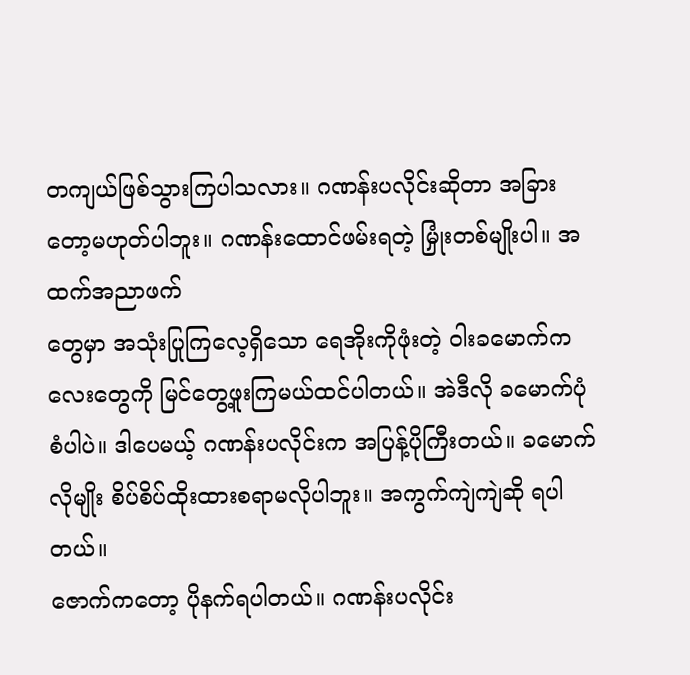တကျယ်ဖြစ်သွားကြပါသလား။ ဂဏန်းပလိုင်းဆိုတာ အခြားတော့မဟုတ်ပါဘူး။ ဂဏန်းထောင်ဖမ်းရတဲ့ မြှုံးတစ်မျိုးပါ။ အထက်အညာဖက်
တွေမှာ အသုံးပြုကြလေ့ရှိသော ရေအိုးကိုဖုံးတဲ့ ဝါးခမောက်ကလေးတွေကို မြင်တွေ့ဖူးကြမယ်ထင်ပါတယ်။ အဲဒီလို ခမောက်ပုံစံပါပဲ။ ဒါပေမယ့် ဂဏန်းပလိုင်းက အပြန့်ပိုကြီးတယ်။ ခမောက်လိုမျိုး စိပ်စိပ်ထိုးထားစရာမလိုပါဘူး။ အကွက်ကျဲကျဲဆို ရပါတယ်။
ဇောက်ကတော့ ပိုနက်ရပါတယ်။ ဂဏန်းပလိုင်း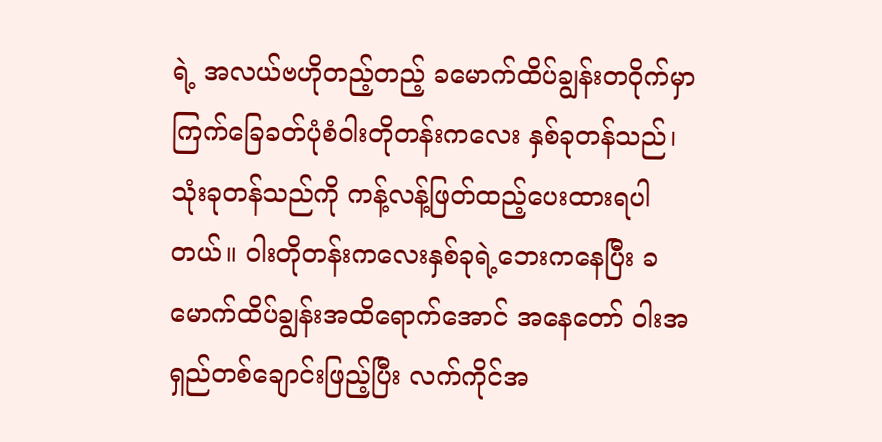ရဲ့ အလယ်ဗဟိုတည့်တည့် ခမောက်ထိပ်ချွန်းတဝိုက်မှာ ကြက်ခြေခတ်ပုံစံဝါးတိုတန်းကလေး နှစ်ခုတန်သည်၊ သုံးခုတန်သည်ကို ကန့်လန့်ဖြတ်ထည့်ပေးထားရပါတယ်။ ဝါးတိုတန်းကလေးနှစ်ခုရဲ့ဘေးကနေပြီး ခမောက်ထိပ်ချွန်းအထိရောက်အောင် အနေတော် ဝါးအရှည်တစ်ချောင်းဖြည့်ပြီး လက်ကိုင်အ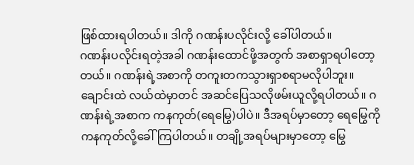ဖြစ်ထားရပါတယ်။ ဒါကို ဂဏန်းပလိုင်းလို့ ခေါ်ပါတယ်။
ဂဏန်းပလိုင်းရတဲ့အခါ ဂဏန်းထောင်ဖို့အတွက် အစာရှာရပါတော့တယ်။ ဂဏန်းရဲ့အစာကို တကူးတကသွားရှာစရာမလိုပါဘူး။ ချောင်းထဲ လယ်ထဲမှာတင် အဆင်ပြေသလိုဖမ်းယူလို့ရပါတယ်။ ဂဏန်းရဲ့အစာက ကနကုတ်(ရေမြွေ)ပါပဲ။ ဒီအရပ်မှာတော့ ရေမြွေကို ကနကုတ်လို့ခေါ်ကြပါတယ်။ တချို့အရပ်များမှာတော့ မြွေ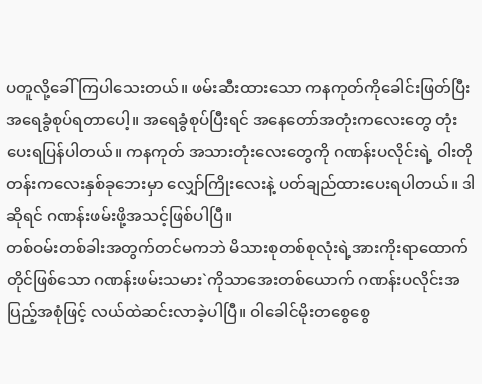ပတူလို့ခေါ်ကြပါသေးတယ်။ ဖမ်းဆီးထားသော ကနကုတ်ကိုခေါင်းဖြတ်ပြီး အရေခွံစုပ်ရတာပေါ့။ အရေခွံစုပ်ပြီးရင် အနေတော်အတုံးကလေးတွေ တုံးပေးရပြန်ပါတယ်။ ကနကုတ် အသားတုံးလေးတွေကို ဂဏန်းပလိုင်းရဲ့ ဝါးတိုတန်းကလေးနှစ်ခုဘေးမှာ လျှော်ကြိုးလေးနဲ့ ပတ်ချည်ထားပေးရပါတယ်။ ဒါဆိုရင် ဂဏန်းဖမ်းဖို့အသင့်ဖြစ်ပါပြီ။
တစ်ဝမ်းတစ်ခါးအတွက်တင်မကဘဲ မိသားစုတစ်စုလုံးရဲ့အားကိုးရာထောက်တိုင်ဖြစ်သော ဂဏန်းဖမ်းသမား`ကိုသာအေးတစ်ယောက် ဂဏန်းပလိုင်းအပြည့်အစုံဖြင့် လယ်ထဲဆင်းလာခဲ့ပါပြီ။ ဝါခေါင်မိုးတစွေစွေ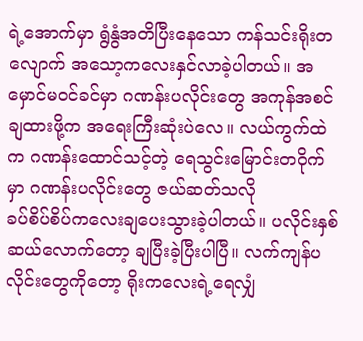ရဲ့အောက်မှာ ရွံနွံအတိပြီးနေသော ကန်သင်းရိုးတလျောက် အသော့ကလေးနှင်လာခဲ့ပါတယ်။ အမှောင်မဝင်ခင်မှာ ဂဏန်းပလိုင်းတွေ အကုန်အစင်ချထားဖို့က အရေးကြီးဆုံးပဲလေ။ လယ်ကွက်ထဲက ဂဏန်းထောင်သင့်တဲ့ ရေသွင်းမြောင်းတဝိုက်မှာ ဂဏန်းပလိုင်းတွေ ဇယ်ဆတ်သလို
ခပ်စိပ်စိပ်ကလေးချပေးသွားခဲ့ပါတယ်။ ပလိုင်းနှစ်ဆယ်လောက်တော့ ချပြီးခဲ့ပြီးပါပြီ။ လက်ကျန်ပလိုင်းတွေကိုတော့ ရိုးကလေးရဲ့ရေလျှံ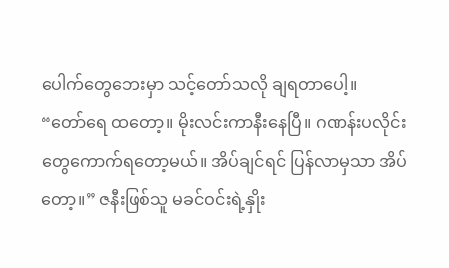ပေါက်တွေဘေးမှာ သင့်တော်သလို ချရတာပေါ့။
“တော်ရေ ထတော့။ မိုးလင်းကာနီးနေပြီ။ ဂဏန်းပလိုင်းတွေကောက်ရတော့မယ်။ အိပ်ချင်ရင် ပြန်လာမှသာ အိပ်တော့။” ဇနီးဖြစ်သူ မခင်ဝင်းရဲ့နှိုး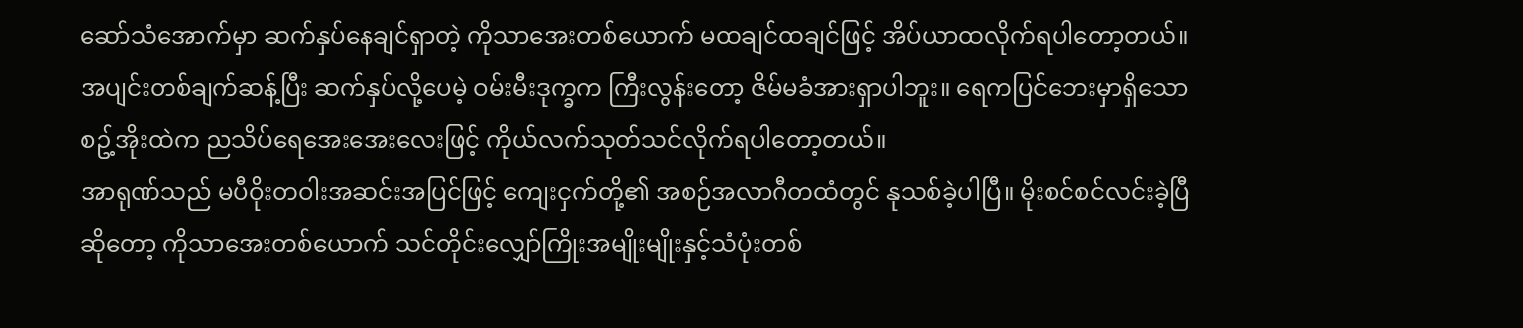ဆော်သံအောက်မှာ ဆက်နှပ်နေချင်ရှာတဲ့ ကိုသာအေးတစ်ယောက် မထချင်ထချင်ဖြင့် အိပ်ယာထလိုက်ရပါတော့တယ်။ အပျင်းတစ်ချက်ဆန့်ပြီး ဆက်နှပ်လို့ပေမဲ့ ဝမ်းမီးဒုက္ခက ကြီးလွန်းတော့ ဇိမ်မခံအားရှာပါဘူး။ ရေကပြင်ဘေးမှာရှိသော စဥ့်အိုးထဲက ညသိပ်ရေအေးအေးလေးဖြင့် ကိုယ်လက်သုတ်သင်လိုက်ရပါတော့တယ်။
အာရုဏ်သည် မပီဝိုးတဝါးအဆင်းအပြင်ဖြင့် ကျေးငှက်တို့၏ အစဉ်အလာဂီတထံတွင် နုသစ်ခဲ့ပါပြီ။ မိုးစင်စင်လင်းခဲ့ပြီဆိုတော့ ကိုသာအေးတစ်ယောက် သင်တိုင်းလျှော်ကြိုးအမျိုးမျိုးနှင့်သံပုံးတစ်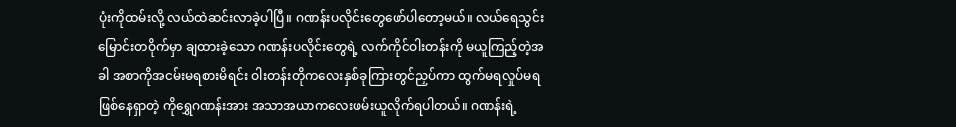ပုံးကိုထမ်းလို့ လယ်ထဲဆင်းလာခဲ့ပါပြီ။ ဂဏန်းပလိုင်းတွေဖော်ပါတော့မယ်။ လယ်ရေသွင်းမြောင်းတဝိုက်မှာ ချထားခဲ့သော ဂဏန်းပလိုင်းတွေရဲ့ လက်ကိုင်ဝါးတန်းကို မယူကြည့်တဲ့အခါ အစာကိုအငမ်းမရစားမိရင်း ဝါးတန်းတိုကလေးနှစ်ခုကြားတွင်ညှပ်ကာ ထွက်မရလှုပ်မရဖြစ်နေရှာတဲ့ ကိုရွှေဂဏန်းအား အသာအယာကလေးဖမ်းယူလိုက်ရပါတယ်။ ဂဏန်းရဲ့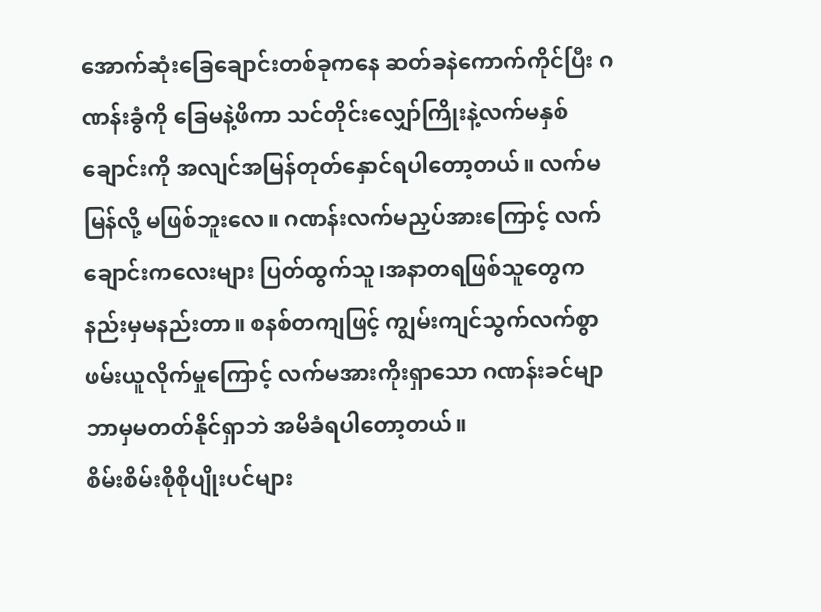အောက်ဆုံးခြေချောင်းတစ်ခုကနေ ဆတ်ခနဲကောက်ကိုင်ပြီး ဂဏန်းခွံကို ခြေမနဲ့ဖိကာ သင်တိုင်းလျှော်ကြိုးနဲ့လက်မနှစ်ချောင်းကို အလျင်အမြန်တုတ်နှောင်ရပါတော့တယ်။ လက်မမြန်လို့ မဖြစ်ဘူးလေ။ ဂဏန်းလက်မညှပ်အားကြောင့် လက်ချောင်းကလေးများ ပြတ်ထွက်သူ၊အနာတရဖြစ်သူတွေက နည်းမှမနည်းတာ။ စနစ်တကျဖြင့် ကျွမ်းကျင်သွက်လက်စွာဖမ်းယူလိုက်မှုကြောင့် လက်မအားကိုးရှာသော ဂဏန်းခင်မျာ ဘာမှမတတ်နိုင်ရှာဘဲ အမိခံရပါတော့တယ်။
စိမ်းစိမ်းစိုစိုပျိုးပင်များ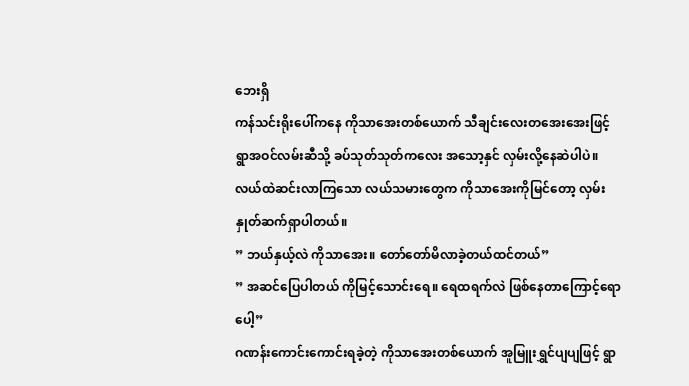ဘေးရှိ
ကန်သင်းရိုးပေါ်ကနေ ကိုသာအေးတစ်ယောက် သီချင်းလေးတအေးအေးဖြင့် ရွာအဝင်လမ်းဆီသို့ ခပ်သုတ်သုတ်ကလေး အသော့နှင် လှမ်းလို့နေဆဲပါပဲ။ လယ်ထဲဆင်းလာကြသော လယ်သမားတွေက ကိုသာအေးကိုမြင်တော့ လှမ်းနှုတ်ဆက်ရှာပါတယ်။
” ဘယ်နှယ့်လဲ ကိုသာအေး။ တော်တော်မိလာခဲ့တယ်ထင်တယ်”
” အဆင်ပြေပါတယ် ကိုမြင့်သောင်းရေ။ ရေထရက်လဲ ဖြစ်နေတာကြောင့်ရောပေါ့”
ဂဏန်းကောင်းကောင်းရခဲ့တဲ့ ကိုသာအေးတစ်ယောက် အူမြူးရွှင်ပျပျဖြင့် ရွာ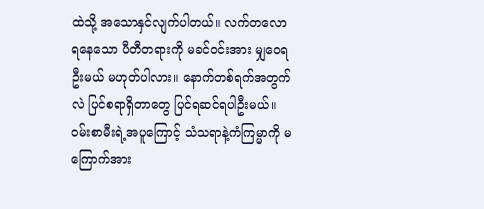ထဲသို့ အသောနှင်လျက်ပါတယ်။ လက်တလောရနေသော ပီတီတရားကို မခင်ဝင်းအား မျှဝေရဦးမယ် မဟုတ်ပါလား။ နောက်တစ်ရက်အတွက်လဲ ပြင်စရာရှိတာတွေ ပြင်ရဆင်ရပါဦးမယ်။ ဝမ်းစာမီးရဲ့အပူကြောင့် သံသရာနဲ့ကံကြမ္မာကို မကြောက်အား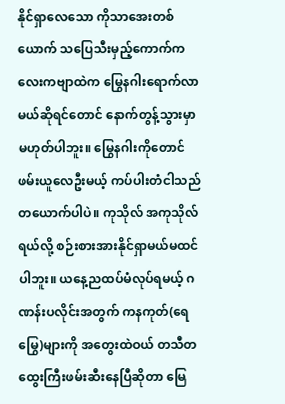နိုင်ရှာလေသော ကိုသာအေးတစ်ယောက် သပြေသီးမှည့်ကောက်ကလေးကဗျာထဲက မြွေနဂါးရောက်လာမယ်ဆိုရင်တောင် နောက်တွန့်သွားမှာမဟုတ်ပါဘူး။ မြွေနဂါးကိုတောင် ဖမ်းယူလေဦးမယ့် ကပ်ပါးတံငါသည်တယောက်ပါပဲ။ ကုသိုလ် အကုသိုလ်ရယ်လို့ စဉ်းစားအားနိုင်ရှာမယ်မထင်ပါဘူး။ ယနေ့ညထပ်မံလုပ်ရမယ့် ဂဏန်းပလိုင်းအတွက် ကနကုတ်(ရေမြွေ)များကို အတွေးထဲဝယ် တသီတထွေးကြီးဖမ်းဆီးနေပြီဆိုတာ မြေ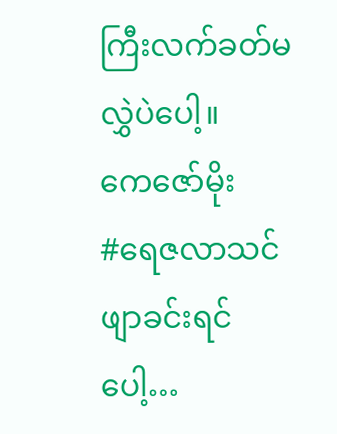ကြီးလက်ခတ်မလွှဲပဲပေါ့။
ကေဇော်မိုး
#ရေဇလာသင်ဖျာခင်းရင်ပေါ့…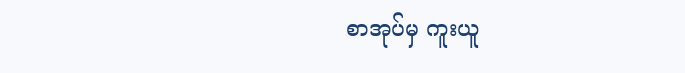စာအုပ်မှ ကူးယူ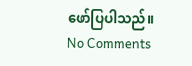ဖော်ပြပါသည်။
No Comments